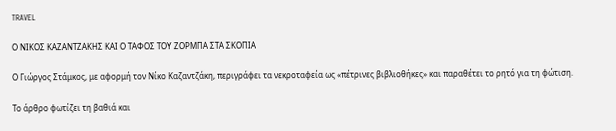TRAVEL

Ο ΝΙΚΟΣ ΚΑΖΑΝΤΖΑΚΗΣ ΚΑΙ Ο ΤΑΦΟΣ ΤΟΥ ΖΟΡΜΠΑ ΣΤΑ ΣΚΟΠΙΑ

Ο Γιώργος Στάμκος, με αφορμή τον Νίκο Καζαντζάκη, περιγράφει τα νεκροταφεία ως «πέτρινες βιβλιοθήκες» και παραθέτει το ρητό για τη φώτιση.

Το άρθρο φωτίζει τη βαθιά και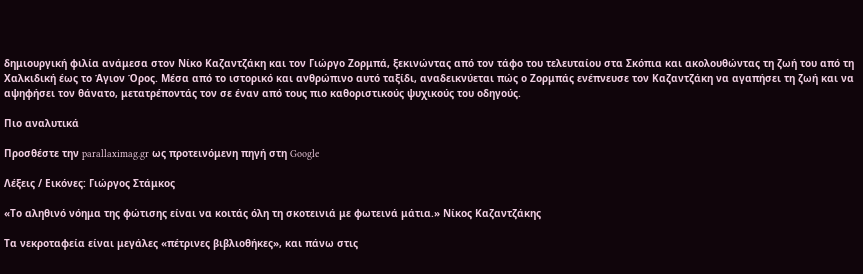δημιουργική φιλία ανάμεσα στον Νίκο Καζαντζάκη και τον Γιώργο Ζορμπά, ξεκινώντας από τον τάφο του τελευταίου στα Σκόπια και ακολουθώντας τη ζωή του από τη Χαλκιδική έως το Άγιον Όρος. Μέσα από το ιστορικό και ανθρώπινο αυτό ταξίδι, αναδεικνύεται πώς ο Ζορμπάς ενέπνευσε τον Καζαντζάκη να αγαπήσει τη ζωή και να αψηφήσει τον θάνατο, μετατρέποντάς τον σε έναν από τους πιο καθοριστικούς ψυχικούς του οδηγούς.

Πιο αναλυτικά

Προσθέστε την parallaximag.gr ως προτεινόμενη πηγή στη Google

Λέξεις / Εικόνες: Γιώργος Στάμκος

«Το αληθινό νόημα της φώτισης είναι να κοιτάς όλη τη σκοτεινιά με φωτεινά μάτια.» Νίκος Καζαντζάκης

Τα νεκροταφεία είναι μεγάλες «πέτρινες βιβλιοθήκες», και πάνω στις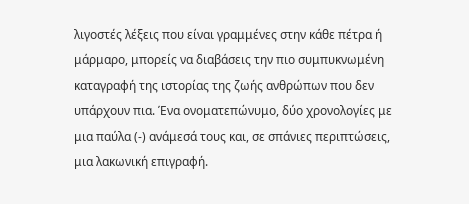λιγοστές λέξεις που είναι γραμμένες στην κάθε πέτρα ή μάρμαρο, μπορείς να διαβάσεις την πιο συμπυκνωμένη καταγραφή της ιστορίας της ζωής ανθρώπων που δεν υπάρχουν πια. Ένα ονοματεπώνυμο, δύο χρονολογίες με μια παύλα (-) ανάμεσά τους και, σε σπάνιες περιπτώσεις, μια λακωνική επιγραφή.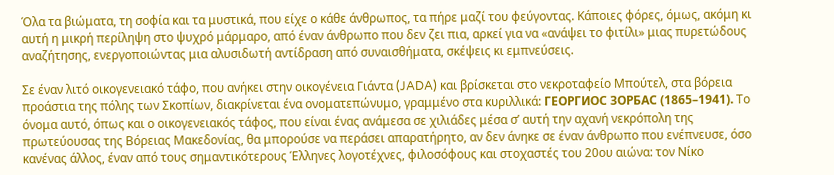Όλα τα βιώματα, τη σοφία και τα μυστικά, που είχε ο κάθε άνθρωπος, τα πήρε μαζί του φεύγοντας. Κάποιες φόρες, όμως, ακόμη κι αυτή η μικρή περίληψη στο ψυχρό μάρμαρο, από έναν άνθρωπο που δεν ζει πια, αρκεί για να «ανάψει το φιτίλι» μιας πυρετώδους αναζήτησης, ενεργοποιώντας μια αλυσιδωτή αντίδραση από συναισθήματα, σκέψεις κι εμπνεύσεις.

Σε έναν λιτό οικογενειακό τάφο, που ανήκει στην οικογένεια Γιάντα (JADA) και βρίσκεται στο νεκροταφείο Μπούτελ, στα βόρεια προάστια της πόλης των Σκοπίων, διακρίνεται ένα ονοματεπώνυμο, γραμμένο στα κυριλλικά: ГЕОРГИОС ЗОРБАС (1865–1941). Το όνομα αυτό, όπως και ο οικογενειακός τάφος, που είναι ένας ανάμεσα σε χιλιάδες μέσα σ’ αυτή την αχανή νεκρόπολη της πρωτεύουσας της Βόρειας Μακεδονίας, θα μπορούσε να περάσει απαρατήρητο, αν δεν άνηκε σε έναν άνθρωπο που ενέπνευσε, όσο κανένας άλλος, έναν από τους σημαντικότερους Έλληνες λογοτέχνες, φιλοσόφους και στοχαστές του 20ου αιώνα: τον Νίκο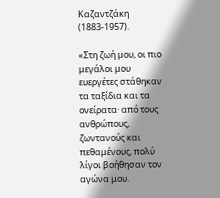Καζαντζάκη (1883-1957).

«Στη ζωή μου, οι πιο μεγάλοι μου ευεργέτες στάθηκαν τα ταξίδια και τα ονείρατα· από τους ανθρώπους, ζωντανούς και πεθαμένους, πολύ λίγοι βοήθησαν τον αγώνα μου.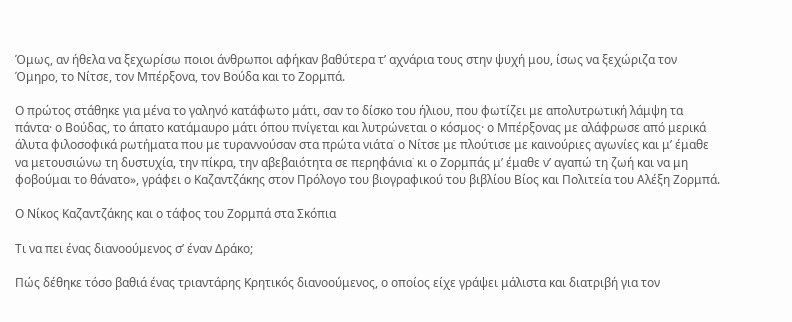Όμως, αν ήθελα να ξεχωρίσω ποιοι άνθρωποι αφήκαν βαθύτερα τ’ αχνάρια τους στην ψυχή μου, ίσως να ξεχώριζα τον Όμηρο, το Νίτσε, τον Μπέρξονα, τον Βούδα και το Ζορμπά.

Ο πρώτος στάθηκε για μένα το γαληνό κατάφωτο μάτι, σαν το δίσκο του ήλιου, που φωτίζει με απολυτρωτική λάμψη τα πάντα· ο Βούδας, το άπατο κατάμαυρο μάτι όπου πνίγεται και λυτρώνεται ο κόσμος· ο Μπέρξονας με αλάφρωσε από μερικά άλυτα φιλοσοφικά ρωτήματα που με τυραννούσαν στα πρώτα νιάτα˙ ο Νίτσε με πλούτισε με καινούριες αγωνίες και μ’ έμαθε να μετουσιώνω τη δυστυχία, την πίκρα, την αβεβαιότητα σε περηφάνια˙ κι ο Ζορμπάς μ’ έμαθε ν’ αγαπώ τη ζωή και να μη φοβούμαι το θάνατο», γράφει ο Καζαντζάκης στον Πρόλογο του βιογραφικού του βιβλίου Βίος και Πολιτεία του Αλέξη Ζορμπά.

Ο Νίκος Καζαντζάκης και ο τάφος του Ζορμπά στα Σκόπια

Τι να πει ένας διανοούμενος σ’ έναν Δράκο;

Πώς δέθηκε τόσο βαθιά ένας τριαντάρης Κρητικός διανοούμενος, ο οποίος είχε γράψει μάλιστα και διατριβή για τον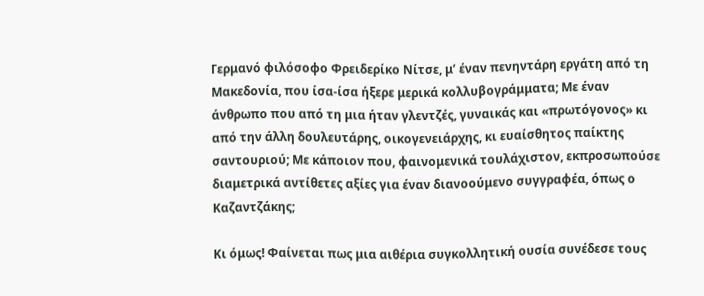Γερμανό φιλόσοφο Φρειδερίκο Nίτσε, μ’ έναν πενηντάρη εργάτη από τη Μακεδονία, που ίσα-ίσα ήξερε μερικά κολλυβογράμματα; Με έναν άνθρωπο που από τη μια ήταν γλεντζές, γυναικάς και «πρωτόγονος» κι από την άλλη δουλευτάρης, οικογενειάρχης, κι ευαίσθητος παίκτης σαντουριού; Με κάποιον που, φαινομενικά τουλάχιστον, εκπροσωπούσε διαμετρικά αντίθετες αξίες για έναν διανοούμενο συγγραφέα, όπως ο Καζαντζάκης;

Κι όμως! Φαίνεται πως μια αιθέρια συγκολλητική ουσία συνέδεσε τους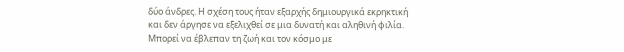δύο άνδρες. Η σχέση τους ήταν εξαρχής δημιουργικά εκρηκτική και δεν άργησε να εξελιχθεί σε μια δυνατή και αληθινή φιλία. Μπορεί να έβλεπαν τη ζωή και τον κόσμο με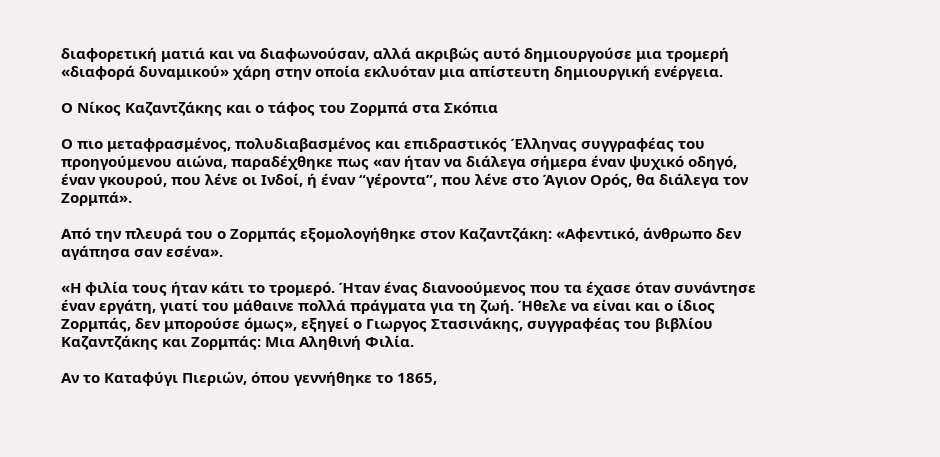διαφορετική ματιά και να διαφωνούσαν, αλλά ακριβώς αυτό δημιουργούσε μια τρομερή «διαφορά δυναμικού» χάρη στην οποία εκλυόταν μια απίστευτη δημιουργική ενέργεια.

Ο Νίκος Καζαντζάκης και ο τάφος του Ζορμπά στα Σκόπια

Ο πιο μεταφρασμένος, πολυδιαβασμένος και επιδραστικός Έλληνας συγγραφέας του προηγούμενου αιώνα, παραδέχθηκε πως «αν ήταν να διάλεγα σήμερα έναν ψυχικό οδηγό, έναν γκουρού, που λένε οι Ινδοί, ή έναν “γέροντα”, που λένε στο Άγιον Ορός, θα διάλεγα τον Ζορμπά».

Από την πλευρά του ο Ζορμπάς εξομολογήθηκε στον Καζαντζάκη: «Αφεντικό, άνθρωπο δεν αγάπησα σαν εσένα».

«Η φιλία τους ήταν κάτι το τρομερό. Ήταν ένας διανοούμενος που τα έχασε όταν συνάντησε έναν εργάτη, γιατί του μάθαινε πολλά πράγματα για τη ζωή. Ήθελε να είναι και ο ίδιος Ζορμπάς, δεν μπορούσε όμως», εξηγεί ο Γιωργος Στασινάκης, συγγραφέας του βιβλίου Καζαντζάκης και Ζορμπάς: Μια Αληθινή Φιλία.

Αν το Καταφύγι Πιεριών, όπου γεννήθηκε το 1865,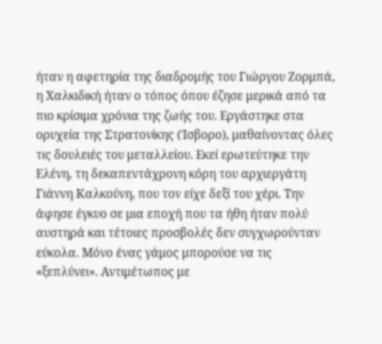ήταν η αφετηρία της διαδρομής του Γιώργου Ζορμπά, η Χαλκιδική ήταν ο τόπος όπου έζησε μερικά από τα πιο κρίσιμα χρόνια της ζωής του. Εργάστηκε στα ορυχεία της Στρατονίκης (Ίσβορο), μαθαίνοντας όλες τις δουλειές του μεταλλείου. Εκεί ερωτεύτηκε την Ελένη, τη δεκαπεντάχρονη κόρη του αρχιεργάτη Γιάννη Καλκούνη, που τον είχε δεξί του χέρι. Την άφησε έγκυο σε μια εποχή που τα ήθη ήταν πολύ αυστηρά και τέτοιες προσβολές δεν συγχωρούνταν εύκολα. Μόνο ένας γάμος μπορούσε να τις «ξεπλύνει». Αντιμέτωπος με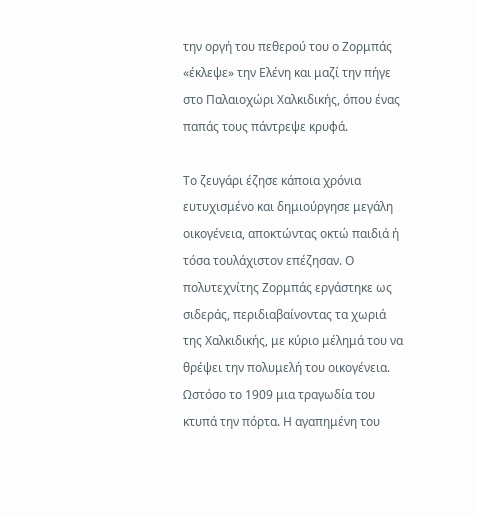την οργή του πεθερού του ο Ζορμπάς «έκλεψε» την Ελένη και μαζί την πήγε στο Παλαιοχώρι Χαλκιδικής, όπου ένας παπάς τους πάντρεψε κρυφά.

Το ζευγάρι έζησε κάποια χρόνια ευτυχισμένο και δημιούργησε μεγάλη οικογένεια, αποκτώντας οκτώ παιδιά ή τόσα τουλάχιστον επέζησαν. Ο πολυτεχνίτης Ζορμπάς εργάστηκε ως σιδεράς, περιδιαβαίνοντας τα χωριά της Χαλκιδικής, με κύριο μέλημά του να θρέψει την πολυμελή του οικογένεια. Ωστόσο το 1909 μια τραγωδία του κτυπά την πόρτα. Η αγαπημένη του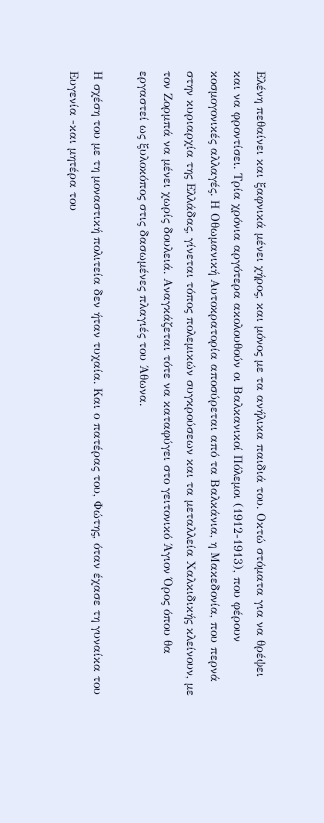Ελένη πεθαίνει και ξαφνικά μένει χήρος, και μόνος με τα ανήλικα παιδιά του. Οκτώ στόματα για να θρέψει και να φροντίσει. Τρία χρόνια αργότερα ακολουθούν οι Βαλκανικοί Πόλεμοι (1912-1913), που φέρουν κοσμογονικές αλλαγές. Η Οθωμανική Αυτοκρατορία αποσύρεται από τα Βαλκάνια, η Μακεδονία, που περνά στην κυριαρχία της Ελλάδας, γίνεται τόπος πολεμικών συγκρούσεων και τα μεταλλεία Χαλκιδικής κλείνουν, με τον Ζορμπά να μένει χωρίς δουλειά. Αναγκάζεται τότε να καταφύγει στο γειτονικό Άγιον Όρος όπου θα εργαστεί ως ξυλοκόπος στις δασωμένες πλαγιές του Άθωνα.

Η σχέση του με τη μοναστική πολιτεία δεν ήταν τυχαία. Και ο πατέρας του, Φώτης, όταν έχασε τη γυναίκα του Ευγενία -και μητέρα του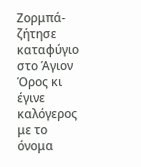Ζορμπά- ζήτησε καταφύγιο στο Άγιον Όρος κι έγινε καλόγερος με το όνομα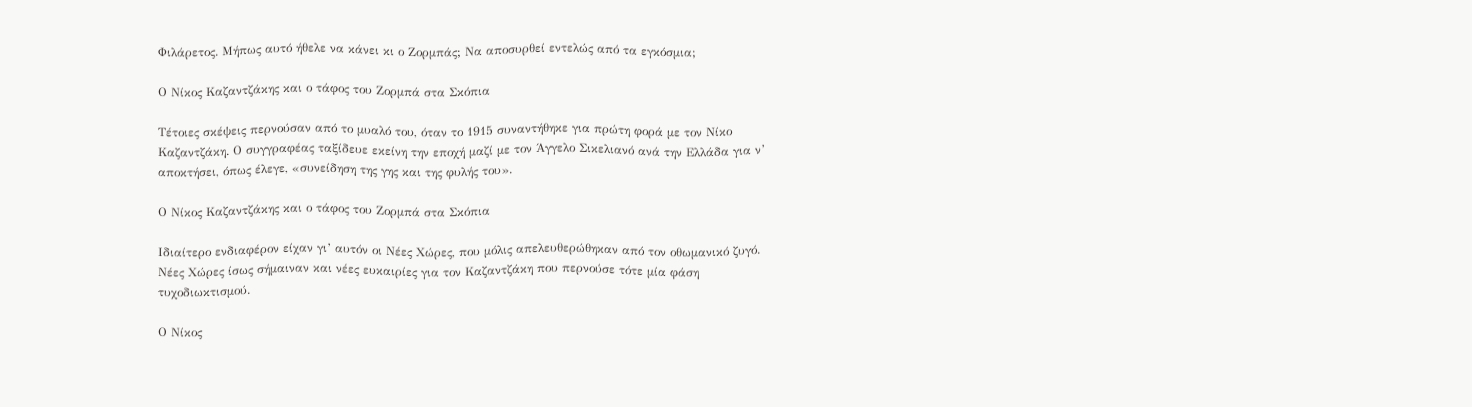Φιλάρετος. Μήπως αυτό ήθελε να κάνει κι ο Ζορμπάς; Να αποσυρθεί εντελώς από τα εγκόσμια;

Ο Νίκος Καζαντζάκης και ο τάφος του Ζορμπά στα Σκόπια

Τέτοιες σκέψεις περνούσαν από το μυαλό του, όταν το 1915 συναντήθηκε για πρώτη φορά με τον Νίκο Καζαντζάκη. Ο συγγραφέας ταξίδευε εκείνη την εποχή μαζί με τον Άγγελο Σικελιανό ανά την Ελλάδα για ν’ αποκτήσει, όπως έλεγε, «συνείδηση της γης και της φυλής του».

Ο Νίκος Καζαντζάκης και ο τάφος του Ζορμπά στα Σκόπια

Ιδιαίτερο ενδιαφέρον είχαν γι’ αυτόν οι Νέες Χώρες, που μόλις απελευθερώθηκαν από τον οθωμανικό ζυγό. Νέες Χώρες ίσως σήμαιναν και νέες ευκαιρίες για τον Καζαντζάκη που περνούσε τότε μία φάση τυχοδιωκτισμού.

Ο Νίκος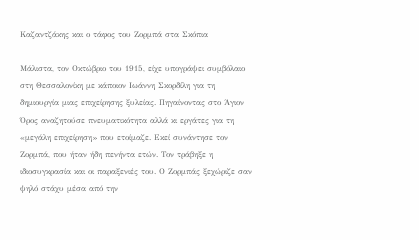Καζαντζάκης και ο τάφος του Ζορμπά στα Σκόπια

Μάλιστα, τον Οκτώβριο του 1915, είχε υπογράψει συμβόλαιο στη Θεσσαλονίκη με κάποιον Ιωάννη Σκορδίλη για τη δημιουργία μιας επιχείρησης ξυλείας. Πηγαίνοντας στο Άγιον Όρος αναζητούσε πνευματικότητα αλλά κι εργάτες για τη «μεγάλη επιχείρηση» που ετοίμαζε. Εκεί συνάντησε τον Ζορμπά, που ήταν ήδη πενήντα ετών. Τον τράβηξε η ιδιοσυγκρασία και οι παραξενιές του. Ο Ζορμπάς ξεχώριζε σαν ψηλό στάχυ μέσα από την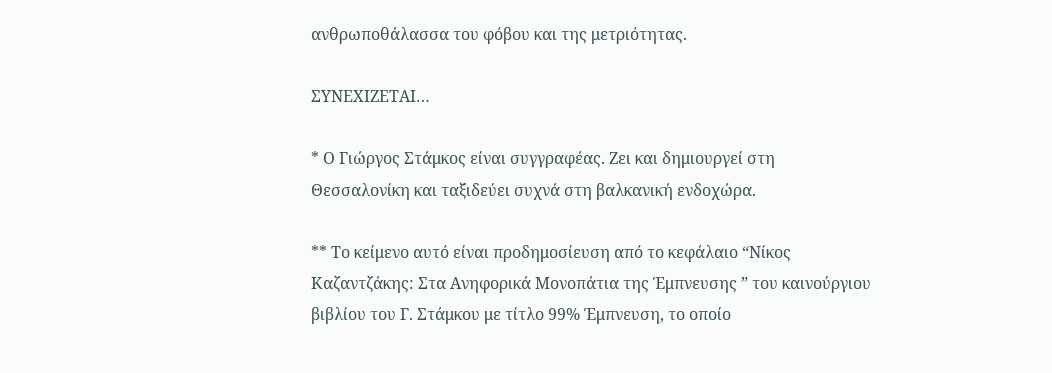ανθρωποθάλασσα του φόβου και της μετριότητας.

ΣΥΝΕΧΙΖΕΤΑΙ…

* Ο Γιώργος Στάμκος είναι συγγραφέας. Ζει και δημιουργεί στη Θεσσαλονίκη και ταξιδεύει συχνά στη βαλκανική ενδοχώρα.

** Το κείμενο αυτό είναι προδημοσίευση από το κεφάλαιο “Νίκος Καζαντζάκης: Στα Ανηφορικά Μονοπάτια της Έμπνευσης ” του καινούργιου βιβλίου του Γ. Στάμκου με τίτλο 99% Έμπνευση, το οποίο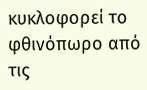κυκλοφορεί το φθινόπωρο από τις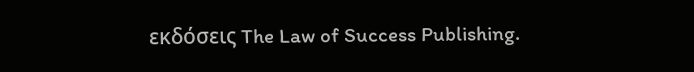εκδόσεις The Law of Success Publishing.